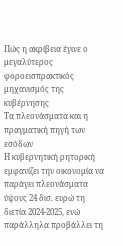Πώς η ακρίβεια έγινε ο μεγαλύτερος φοροεισπρακτικός μηχανισμός της κυβέρνησης
Τα πλεονάσματα και η πραγματική πηγή των εσόδων
Η κυβερνητική ρητορική εμφανίζει την οικονομία να παράγει πλεονάσματα ύψους 24 δισ. ευρώ τη διετία 2024-2025, ενώ παράλληλα προβάλλει τη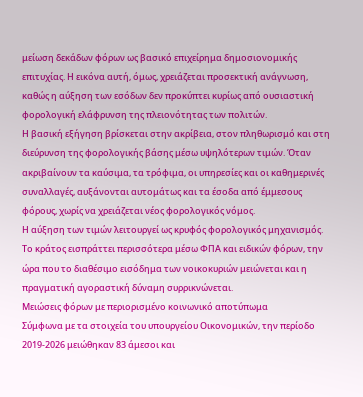μείωση δεκάδων φόρων ως βασικό επιχείρημα δημοσιονομικής επιτυχίας. Η εικόνα αυτή, όμως, χρειάζεται προσεκτική ανάγνωση, καθώς η αύξηση των εσόδων δεν προκύπτει κυρίως από ουσιαστική φορολογική ελάφρυνση της πλειονότητας των πολιτών.
Η βασική εξήγηση βρίσκεται στην ακρίβεια, στον πληθωρισμό και στη διεύρυνση της φορολογικής βάσης μέσω υψηλότερων τιμών. Όταν ακριβαίνουν τα καύσιμα, τα τρόφιμα, οι υπηρεσίες και οι καθημερινές συναλλαγές, αυξάνονται αυτομάτως και τα έσοδα από έμμεσους φόρους, χωρίς να χρειάζεται νέος φορολογικός νόμος.
Η αύξηση των τιμών λειτουργεί ως κρυφός φορολογικός μηχανισμός. Το κράτος εισπράττει περισσότερα μέσω ΦΠΑ και ειδικών φόρων, την ώρα που το διαθέσιμο εισόδημα των νοικοκυριών μειώνεται και η πραγματική αγοραστική δύναμη συρρικνώνεται.
Μειώσεις φόρων με περιορισμένο κοινωνικό αποτύπωμα
Σύμφωνα με τα στοιχεία του υπουργείου Οικονομικών, την περίοδο 2019-2026 μειώθηκαν 83 άμεσοι και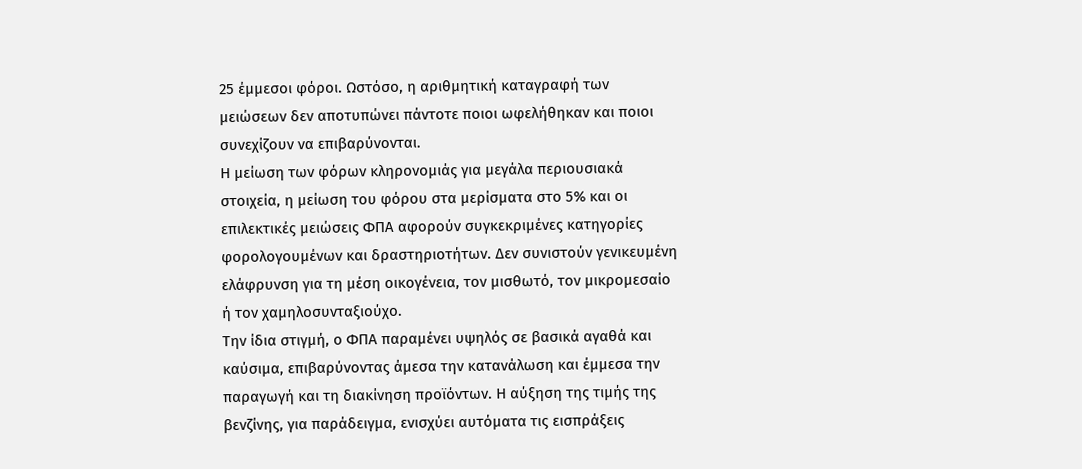25 έμμεσοι φόροι. Ωστόσο, η αριθμητική καταγραφή των μειώσεων δεν αποτυπώνει πάντοτε ποιοι ωφελήθηκαν και ποιοι συνεχίζουν να επιβαρύνονται.
Η μείωση των φόρων κληρονομιάς για μεγάλα περιουσιακά στοιχεία, η μείωση του φόρου στα μερίσματα στο 5% και οι επιλεκτικές μειώσεις ΦΠΑ αφορούν συγκεκριμένες κατηγορίες φορολογουμένων και δραστηριοτήτων. Δεν συνιστούν γενικευμένη ελάφρυνση για τη μέση οικογένεια, τον μισθωτό, τον μικρομεσαίο ή τον χαμηλοσυνταξιούχο.
Την ίδια στιγμή, ο ΦΠΑ παραμένει υψηλός σε βασικά αγαθά και καύσιμα, επιβαρύνοντας άμεσα την κατανάλωση και έμμεσα την παραγωγή και τη διακίνηση προϊόντων. Η αύξηση της τιμής της βενζίνης, για παράδειγμα, ενισχύει αυτόματα τις εισπράξεις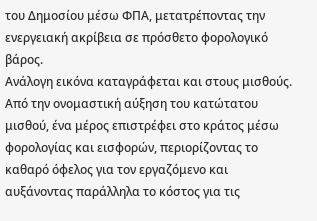του Δημοσίου μέσω ΦΠΑ, μετατρέποντας την ενεργειακή ακρίβεια σε πρόσθετο φορολογικό βάρος.
Ανάλογη εικόνα καταγράφεται και στους μισθούς. Από την ονομαστική αύξηση του κατώτατου μισθού, ένα μέρος επιστρέφει στο κράτος μέσω φορολογίας και εισφορών, περιορίζοντας το καθαρό όφελος για τον εργαζόμενο και αυξάνοντας παράλληλα το κόστος για τις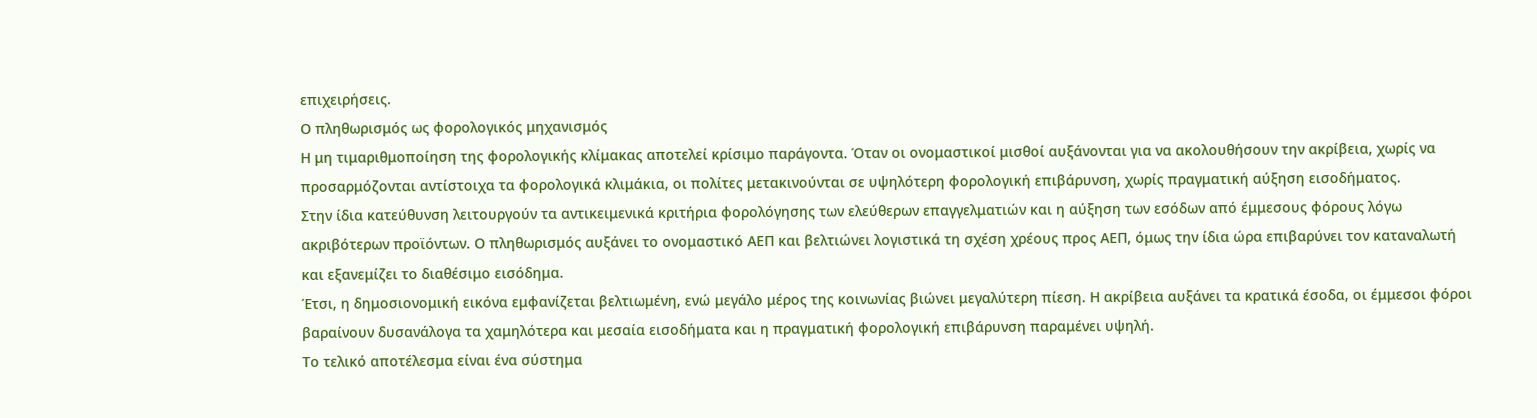επιχειρήσεις.
Ο πληθωρισμός ως φορολογικός μηχανισμός
Η μη τιμαριθμοποίηση της φορολογικής κλίμακας αποτελεί κρίσιμο παράγοντα. Όταν οι ονομαστικοί μισθοί αυξάνονται για να ακολουθήσουν την ακρίβεια, χωρίς να προσαρμόζονται αντίστοιχα τα φορολογικά κλιμάκια, οι πολίτες μετακινούνται σε υψηλότερη φορολογική επιβάρυνση, χωρίς πραγματική αύξηση εισοδήματος.
Στην ίδια κατεύθυνση λειτουργούν τα αντικειμενικά κριτήρια φορολόγησης των ελεύθερων επαγγελματιών και η αύξηση των εσόδων από έμμεσους φόρους λόγω ακριβότερων προϊόντων. Ο πληθωρισμός αυξάνει το ονομαστικό ΑΕΠ και βελτιώνει λογιστικά τη σχέση χρέους προς ΑΕΠ, όμως την ίδια ώρα επιβαρύνει τον καταναλωτή και εξανεμίζει το διαθέσιμο εισόδημα.
Έτσι, η δημοσιονομική εικόνα εμφανίζεται βελτιωμένη, ενώ μεγάλο μέρος της κοινωνίας βιώνει μεγαλύτερη πίεση. Η ακρίβεια αυξάνει τα κρατικά έσοδα, οι έμμεσοι φόροι βαραίνουν δυσανάλογα τα χαμηλότερα και μεσαία εισοδήματα και η πραγματική φορολογική επιβάρυνση παραμένει υψηλή.
Το τελικό αποτέλεσμα είναι ένα σύστημα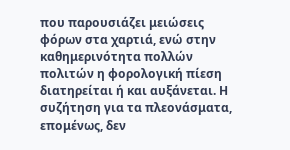που παρουσιάζει μειώσεις φόρων στα χαρτιά, ενώ στην καθημερινότητα πολλών πολιτών η φορολογική πίεση διατηρείται ή και αυξάνεται. Η συζήτηση για τα πλεονάσματα, επομένως, δεν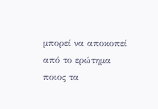μπορεί να αποκοπεί από το ερώτημα ποιος τα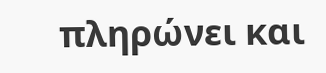πληρώνει και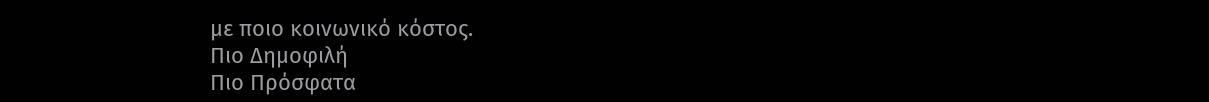με ποιο κοινωνικό κόστος.
Πιο Δημοφιλή
Πιο Πρόσφατα